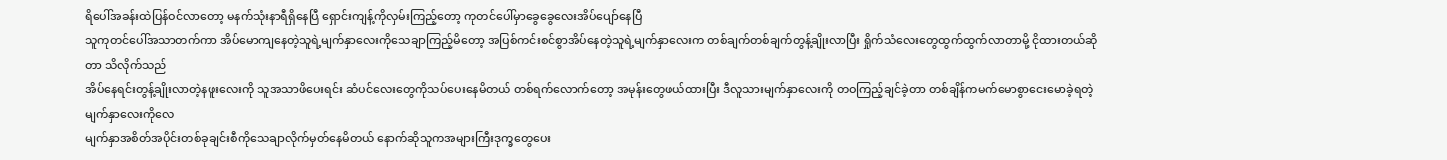ရိပေါ်အခန်းထဲပြန်ဝင်လာတော့ မနက်သုံးနာရီရှိနေပြီ ရှောင်းကျန့်ကိုလှမ်းကြည့်တော့ ကုတင်ပေါ်မှာခွေခွေလေးအိပ်ပျော်နေပြီ
သူကုတင်ပေါ်အသာတက်ကာ အိပ်မောကျနေတဲ့သူရဲ့မျက်နှာလေးကိုသေချာကြည့်မိတော့ အပြစ်ကင်းစင်စွာအိပ်နေတဲ့သူရဲ့မျက်နှာလေးက တစ်ချက်တစ်ချက်တွန့်ချိုးလာပြီး ရှိုက်သံလေးတွေထွက်ထွက်လာတာမို့ ငိုထားတယ်ဆိုတာ သိလိုက်သည်
အိပ်နေရင်းတွန့်ချိုးလာတဲ့နဖူးလေးကို သူအသာဖိပေးရင်း ဆံပင်လေးတွေကိုသပ်ပေးနေမိတယ် တစ်ရက်လောက်တော့ အမုန်းတွေဖယ်ထားပြီး ဒီလူသားမျက်နှာလေးကို တဝကြည့်ချင်ခဲ့တာ တစ်ချိန်ကမက်မောစွာငေးမောခဲ့ရတဲ့မျက်နှာလေးကိုလေ
မျက်နှာအစိတ်အပိုင်းတစ်ခုချင်းစီကိုသေချာလိုက်မှတ်နေမိတယ် နောက်ဆိုသူကအများကြီးဒုက္ခတွေပေး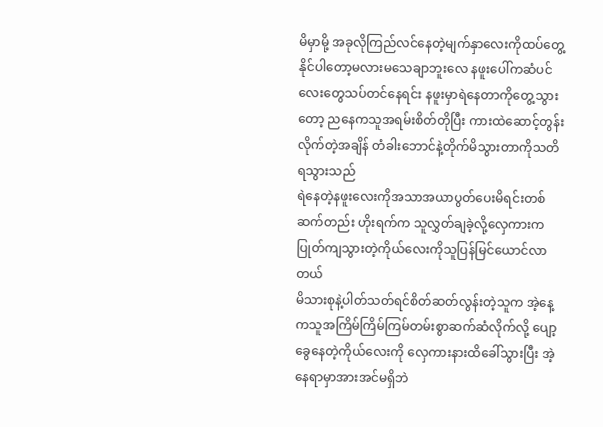မိမှာမို့ အခုလိုကြည်လင်နေတဲ့မျက်နှာလေးကိုထပ်တွေ့နိုင်ပါတော့မလားမသေချာဘူးလေ နဖူးပေါ်ကဆံပင်လေးတွေသပ်တင်နေရင်း နဖူးမှာရဲနေတာကိုတွေ့သွားတော့ ညနေကသူအရမ်းစိတ်တိုပြီး ကားထဲဆောင့်တွန်းလိုက်တဲ့အချိန် တံခါးဘောင်နဲ့တိုက်မိသွားတာကိုသတိရသွားသည်
ရဲနေတဲ့နဖူးလေးကိုအသာအယာပွတ်ပေးမိရင်းတစ်ဆက်တည်း ဟိုးရက်က သူလွှတ်ချခဲ့လို့လှေကားကပြုတ်ကျသွားတဲ့ကိုယ်လေးကိုသူပြန်မြင်ယောင်လာတယ်
မိသားစုနဲ့ပါတ်သတ်ရင်စိတ်ဆတ်လွန်းတဲ့သူက အဲ့နေ့ကသူအကြိမ်ကြိမ်ကြမ်တမ်းစွာဆက်ဆံလိုက်လို့ ပျော့ခွေနေတဲ့ကိုယ်လေးကို လှေကားနားထိခေါ်သွားပြီး အဲ့နေရာမှာအားအင်မရှိဘဲ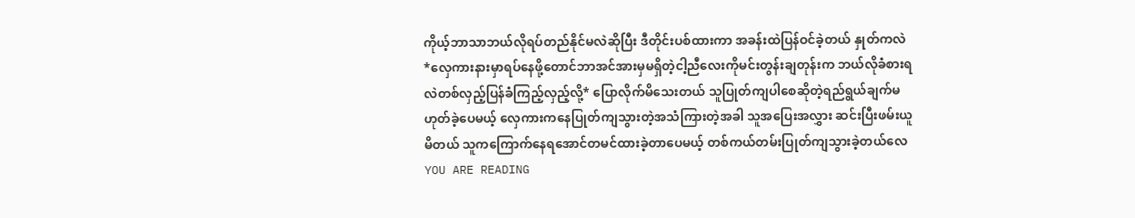ကိုယ့်ဘာသာဘယ်လိုရပ်တည်နိုင်မလဲဆိုပြီး ဒီတိုင်းပစ်ထားကာ အခန်းထဲပြန်ဝင်ခဲ့တယ် နှုတ်ကလဲ *လှေကားနားမှာရပ်နေဖို့တောင်ဘာအင်အားမှမရှိတဲ့ငါ့ညီလေးကိုမင်းတွန်းချတုန်းက ဘယ်လိုခံစားရလဲတစ်လှည့်ပြန်ခံကြည့်လှည့်လို့* ပြောလိုက်မိသေးတယ် သူပြုတ်ကျပါစေဆိုတဲ့ရည်ရွယ်ချက်မဟုတ်ခဲ့ပေမယ့် လှေကားကနေပြုတ်ကျသွားတဲ့အသံကြားတဲ့အခါ သူအပြေးအလွှား ဆင်းပြီးဖမ်းယူမိတယ် သူကကြောက်နေရအောင်တမင်ထားခဲ့တာပေမယ့် တစ်ကယ်တမ်းပြုတ်ကျသွားခဲ့တယ်လေ
YOU ARE READING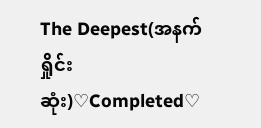The Deepest(အနက်ရှိုင်းဆုံး)♡Completed♡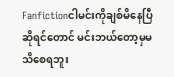Fanfictionငါမင်းကိုချစ်မိနေပြီဆိုရင်တောင် မင်းဘယ်တော့မှမသိစေရဘူး